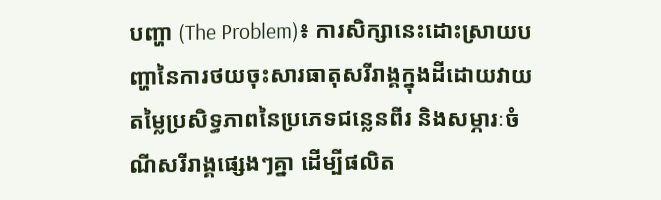បញ្ហា (The Problem)៖ ការសិក្សានេះដោះស្រាយបញ្ហានៃការថយចុះសារធាតុសរីរាង្គក្នុងដីដោយវាយតម្លៃប្រសិទ្ធភាពនៃប្រភេទជន្លេនពីរ និងសម្ភារៈចំណីសរីរាង្គផ្សេងៗគ្នា ដើម្បីផលិត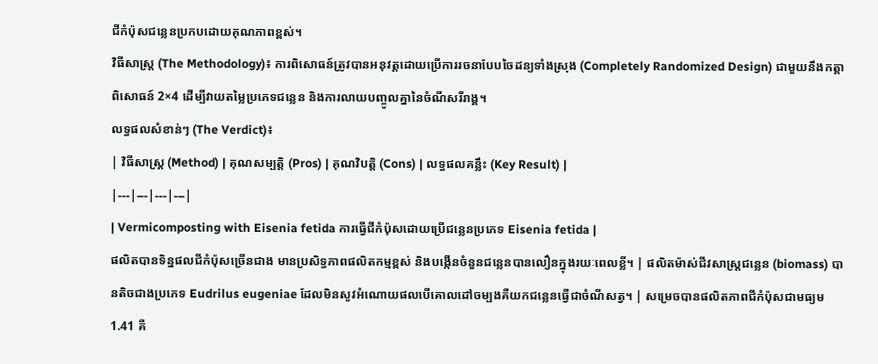ជីកំប៉ុសជន្លេនប្រកបដោយគុណភាពខ្ពស់។
វិធីសាស្ត្រ (The Methodology)៖ ការពិសោធន៍ត្រូវបានអនុវត្តដោយប្រើការរចនាបែបចៃដន្យទាំងស្រុង (Completely Randomized Design) ជាមួយនឹងកត្តាពិសោធន៍ 2×4 ដើម្បីវាយតម្លៃប្រភេទជន្លេន និងការលាយបញ្ចូលគ្នានៃចំណីសរីរាង្គ។
លទ្ធផលសំខាន់ៗ (The Verdict)៖
| វិធីសាស្ត្រ (Method) | គុណសម្បត្តិ (Pros) | គុណវិបត្តិ (Cons) | លទ្ធផលគន្លឹះ (Key Result) |
|---|---|---|---|
| Vermicomposting with Eisenia fetida ការធ្វើជីកំប៉ុសដោយប្រើជន្លេនប្រភេទ Eisenia fetida |
ផលិតបានទិន្នផលជីកំប៉ុសច្រើនជាង មានប្រសិទ្ធភាពផលិតកម្មខ្ពស់ និងបង្កើនចំនួនជន្លេនបានលឿនក្នុងរយៈពេលខ្លី។ | ផលិតម៉ាស់ជីវសាស្រ្តជន្លេន (biomass) បានតិចជាងប្រភេទ Eudrilus eugeniae ដែលមិនសូវអំណោយផលបើគោលដៅចម្បងគឺយកជន្លេនធ្វើជាចំណីសត្វ។ | សម្រេចបានផលិតភាពជីកំប៉ុសជាមធ្យម 1.41 គី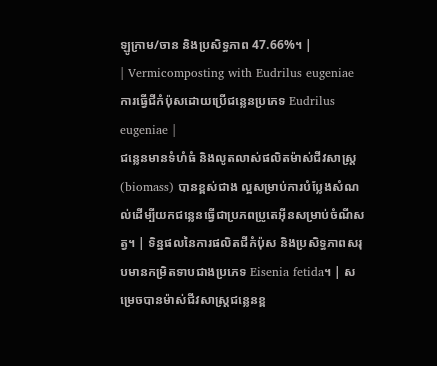ឡូក្រាម/ចាន និងប្រសិទ្ធភាព 47.66%។ |
| Vermicomposting with Eudrilus eugeniae ការធ្វើជីកំប៉ុសដោយប្រើជន្លេនប្រភេទ Eudrilus eugeniae |
ជន្លេនមានទំហំធំ និងលូតលាស់ផលិតម៉ាស់ជីវសាស្រ្ត (biomass) បានខ្ពស់ជាង ល្អសម្រាប់ការបំប្លែងសំណល់ដើម្បីយកជន្លេនធ្វើជាប្រភពប្រូតេអ៊ីនសម្រាប់ចំណីសត្វ។ | ទិន្នផលនៃការផលិតជីកំប៉ុស និងប្រសិទ្ធភាពសរុបមានកម្រិតទាបជាងប្រភេទ Eisenia fetida។ | សម្រេចបានម៉ាស់ជីវសាស្រ្តជន្លេនខ្ព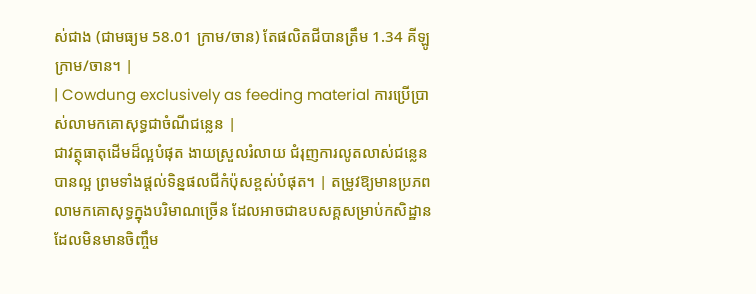ស់ជាង (ជាមធ្យម 58.01 ក្រាម/ចាន) តែផលិតជីបានត្រឹម 1.34 គីឡូក្រាម/ចាន។ |
| Cowdung exclusively as feeding material ការប្រើប្រាស់លាមកគោសុទ្ធជាចំណីជន្លេន |
ជាវត្ថុធាតុដើមដ៏ល្អបំផុត ងាយស្រួលរំលាយ ជំរុញការលូតលាស់ជន្លេនបានល្អ ព្រមទាំងផ្តល់ទិន្នផលជីកំប៉ុសខ្ពស់បំផុត។ | តម្រូវឱ្យមានប្រភពលាមកគោសុទ្ធក្នុងបរិមាណច្រើន ដែលអាចជាឧបសគ្គសម្រាប់កសិដ្ឋានដែលមិនមានចិញ្ចឹម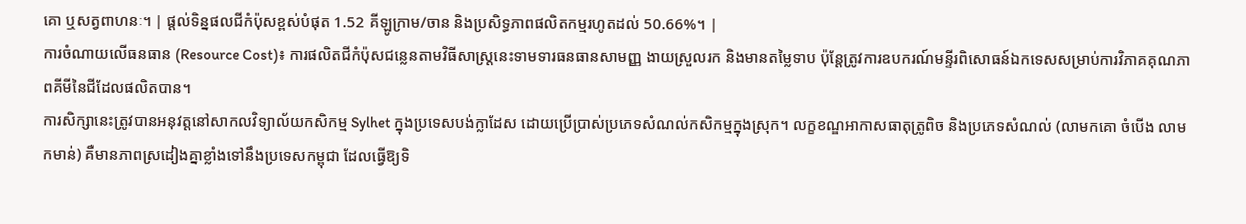គោ ឬសត្វពាហនៈ។ | ផ្តល់ទិន្នផលជីកំប៉ុសខ្ពស់បំផុត 1.52 គីឡូក្រាម/ចាន និងប្រសិទ្ធភាពផលិតកម្មរហូតដល់ 50.66%។ |
ការចំណាយលើធនធាន (Resource Cost)៖ ការផលិតជីកំប៉ុសជន្លេនតាមវិធីសាស្ត្រនេះទាមទារធនធានសាមញ្ញ ងាយស្រួលរក និងមានតម្លៃទាប ប៉ុន្តែត្រូវការឧបករណ៍មន្ទីរពិសោធន៍ឯកទេសសម្រាប់ការវិភាគគុណភាពគីមីនៃជីដែលផលិតបាន។
ការសិក្សានេះត្រូវបានអនុវត្តនៅសាកលវិទ្យាល័យកសិកម្ម Sylhet ក្នុងប្រទេសបង់ក្លាដែស ដោយប្រើប្រាស់ប្រភេទសំណល់កសិកម្មក្នុងស្រុក។ លក្ខខណ្ឌអាកាសធាតុត្រូពិច និងប្រភេទសំណល់ (លាមកគោ ចំបើង លាមកមាន់) គឺមានភាពស្រដៀងគ្នាខ្លាំងទៅនឹងប្រទេសកម្ពុជា ដែលធ្វើឱ្យទិ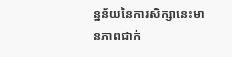ន្នន័យនៃការសិក្សានេះមានភាពជាក់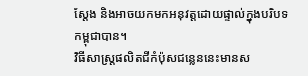ស្តែង និងអាចយកមកអនុវត្តដោយផ្ទាល់ក្នុងបរិបទកម្ពុជាបាន។
វិធីសាស្ត្រផលិតជីកំប៉ុសជន្លេននេះមានស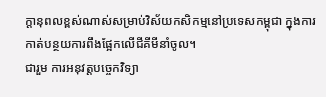ក្តានុពលខ្ពស់ណាស់សម្រាប់វិស័យកសិកម្មនៅប្រទេសកម្ពុជា ក្នុងការកាត់បន្ថយការពឹងផ្អែកលើជីគីមីនាំចូល។
ជារួម ការអនុវត្តបច្ចេកវិទ្យា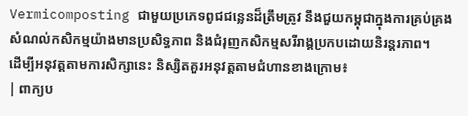Vermicomposting ជាមួយប្រភេទពូជជន្លេនដ៏ត្រឹមត្រូវ នឹងជួយកម្ពុជាក្នុងការគ្រប់គ្រងសំណល់កសិកម្មយ៉ាងមានប្រសិទ្ធភាព និងជំរុញកសិកម្មសរីរាង្គប្រកបដោយនិរន្តរភាព។
ដើម្បីអនុវត្តតាមការសិក្សានេះ និស្សិតគួរអនុវត្តតាមជំហានខាងក្រោម៖
| ពាក្យប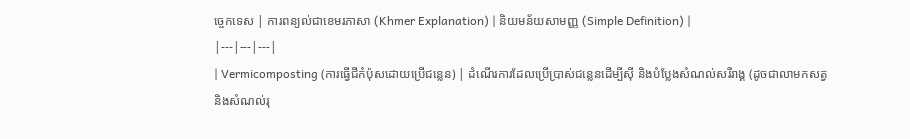ច្ចេកទេស | ការពន្យល់ជាខេមរភាសា (Khmer Explanation) | និយមន័យសាមញ្ញ (Simple Definition) |
|---|---|---|
| Vermicomposting (ការធ្វើជីកំប៉ុសដោយប្រើជន្លេន) | ដំណើរការដែលប្រើប្រាស់ជន្លេនដើម្បីស៊ី និងបំប្លែងសំណល់សរីរាង្គ (ដូចជាលាមកសត្វ និងសំណល់រុ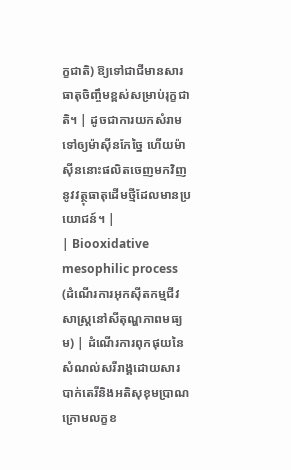ក្ខជាតិ) ឱ្យទៅជាជីមានសារធាតុចិញ្ចឹមខ្ពស់សម្រាប់រុក្ខជាតិ។ | ដូចជាការយកសំរាមទៅឲ្យម៉ាស៊ីនកែច្នៃ ហើយម៉ាស៊ីននោះផលិតចេញមកវិញនូវវត្ថុធាតុដើមថ្មីដែលមានប្រយោជន៍។ |
| Biooxidative mesophilic process (ដំណើរការអុកស៊ីតកម្មជីវសាស្រ្តនៅសីតុណ្ហភាពមធ្យម) | ដំណើរការពុកផុយនៃសំណល់សរីរាង្គដោយសារបាក់តេរីនិងអតិសុខុមប្រាណ ក្រោមលក្ខខ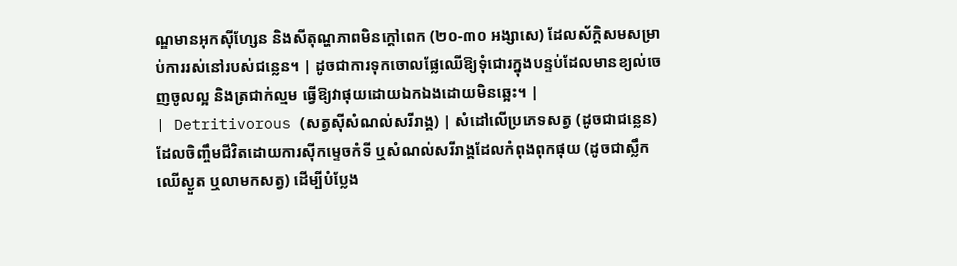ណ្ឌមានអុកស៊ីហ្សែន និងសីតុណ្ហភាពមិនក្តៅពេក (២០-៣០ អង្សាសេ) ដែលស័ក្តិសមសម្រាប់ការរស់នៅរបស់ជន្លេន។ | ដូចជាការទុកចោលផ្លែឈើឱ្យទុំជោរក្នុងបន្ទប់ដែលមានខ្យល់ចេញចូលល្អ និងត្រជាក់ល្មម ធ្វើឱ្យវាផុយដោយឯកឯងដោយមិនឆ្អេះ។ |
| Detritivorous (សត្វស៊ីសំណល់សរីរាង្គ) | សំដៅលើប្រភេទសត្វ (ដូចជាជន្លេន) ដែលចិញ្ចឹមជីវិតដោយការស៊ីកម្ទេចកំទី ឬសំណល់សរីរាង្គដែលកំពុងពុកផុយ (ដូចជាស្លឹកឈើស្ងួត ឬលាមកសត្វ) ដើម្បីបំប្លែង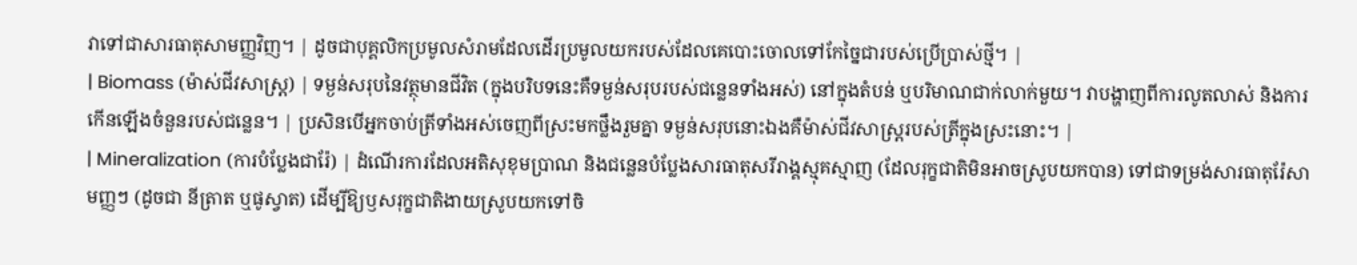វាទៅជាសារធាតុសាមញ្ញវិញ។ | ដូចជាបុគ្គលិកប្រមូលសំរាមដែលដើរប្រមូលយករបស់ដែលគេបោះចោលទៅកែច្នៃជារបស់ប្រើប្រាស់ថ្មី។ |
| Biomass (ម៉ាស់ជីវសាស្រ្ត) | ទម្ងន់សរុបនៃវត្ថុមានជីវិត (ក្នុងបរិបទនេះគឺទម្ងន់សរុបរបស់ជន្លេនទាំងអស់) នៅក្នុងតំបន់ ឬបរិមាណជាក់លាក់មួយ។ វាបង្ហាញពីការលូតលាស់ និងការកើនឡើងចំនួនរបស់ជន្លេន។ | ប្រសិនបើអ្នកចាប់ត្រីទាំងអស់ចេញពីស្រះមកថ្លឹងរួមគ្នា ទម្ងន់សរុបនោះឯងគឺម៉ាស់ជីវសាស្រ្តរបស់ត្រីក្នុងស្រះនោះ។ |
| Mineralization (ការបំប្លែងជារ៉ែ) | ដំណើរការដែលអតិសុខុមប្រាណ និងជន្លេនបំប្លែងសារធាតុសរីរាង្គស្មុគស្មាញ (ដែលរុក្ខជាតិមិនអាចស្រូបយកបាន) ទៅជាទម្រង់សារធាតុរ៉ែសាមញ្ញៗ (ដូចជា នីត្រាត ឬផូស្វាត) ដើម្បីឱ្យឫសរុក្ខជាតិងាយស្រូបយកទៅចិ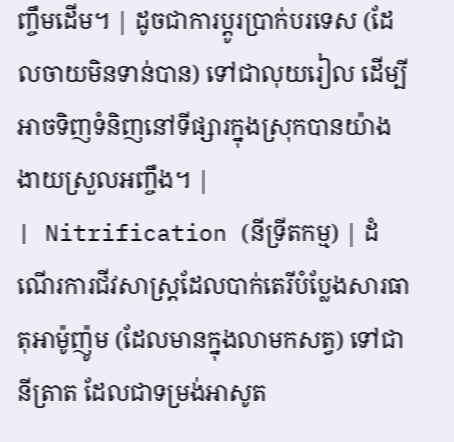ញ្ចឹមដើម។ | ដូចជាការប្តូរប្រាក់បរទេស (ដែលចាយមិនទាន់បាន) ទៅជាលុយរៀល ដើម្បីអាចទិញទំនិញនៅទីផ្សារក្នុងស្រុកបានយ៉ាងងាយស្រួលអញ្ចឹង។ |
| Nitrification (នីទ្រីតកម្ម) | ដំណើរការជីវសាស្រ្តដែលបាក់តេរីបំប្លែងសារធាតុអាម៉ូញ៉ូម (ដែលមានក្នុងលាមកសត្វ) ទៅជានីត្រាត ដែលជាទម្រង់អាសូត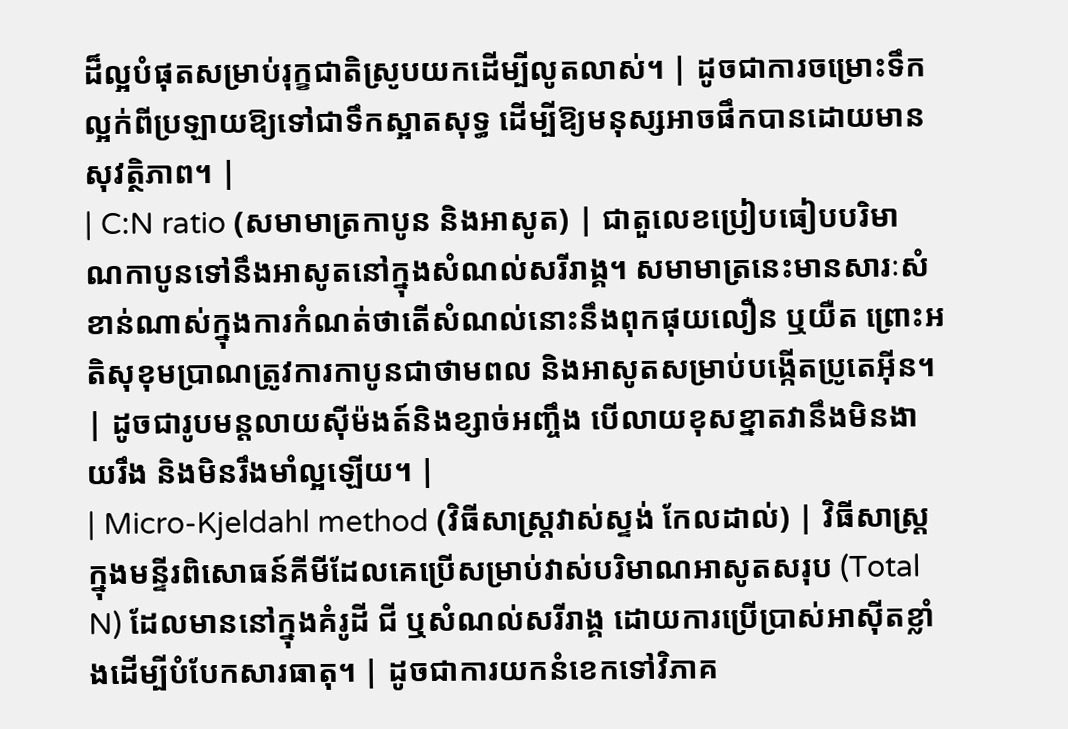ដ៏ល្អបំផុតសម្រាប់រុក្ខជាតិស្រូបយកដើម្បីលូតលាស់។ | ដូចជាការចម្រោះទឹកល្អក់ពីប្រឡាយឱ្យទៅជាទឹកស្អាតសុទ្ធ ដើម្បីឱ្យមនុស្សអាចផឹកបានដោយមានសុវត្ថិភាព។ |
| C:N ratio (សមាមាត្រកាបូន និងអាសូត) | ជាតួលេខប្រៀបធៀបបរិមាណកាបូនទៅនឹងអាសូតនៅក្នុងសំណល់សរីរាង្គ។ សមាមាត្រនេះមានសារៈសំខាន់ណាស់ក្នុងការកំណត់ថាតើសំណល់នោះនឹងពុកផុយលឿន ឬយឺត ព្រោះអតិសុខុមប្រាណត្រូវការកាបូនជាថាមពល និងអាសូតសម្រាប់បង្កើតប្រូតេអ៊ីន។ | ដូចជារូបមន្តលាយស៊ីម៉ងត៍និងខ្សាច់អញ្ចឹង បើលាយខុសខ្នាតវានឹងមិនងាយរឹង និងមិនរឹងមាំល្អឡើយ។ |
| Micro-Kjeldahl method (វិធីសាស្រ្តវាស់ស្ទង់ កែលដាល់) | វិធីសាស្ត្រក្នុងមន្ទីរពិសោធន៍គីមីដែលគេប្រើសម្រាប់វាស់បរិមាណអាសូតសរុប (Total N) ដែលមាននៅក្នុងគំរូដី ជី ឬសំណល់សរីរាង្គ ដោយការប្រើប្រាស់អាស៊ីតខ្លាំងដើម្បីបំបែកសារធាតុ។ | ដូចជាការយកនំខេកទៅវិភាគ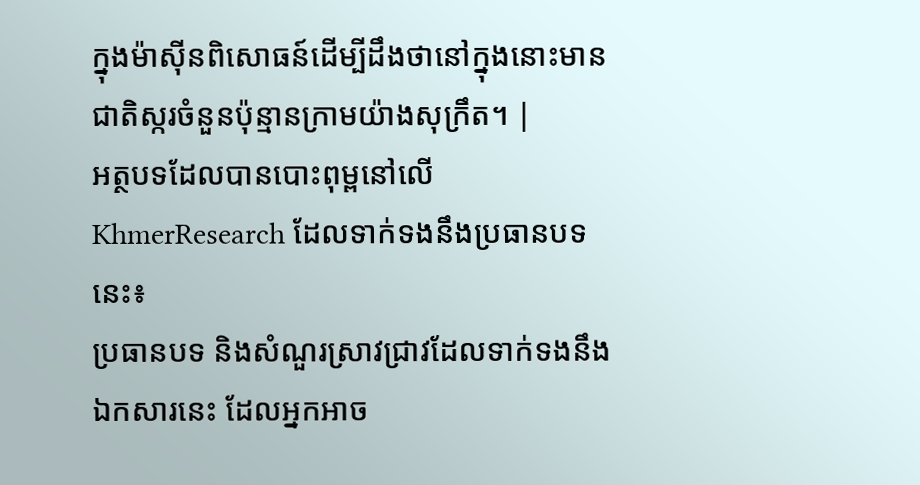ក្នុងម៉ាស៊ីនពិសោធន៍ដើម្បីដឹងថានៅក្នុងនោះមានជាតិស្ករចំនួនប៉ុន្មានក្រាមយ៉ាងសុក្រឹត។ |
អត្ថបទដែលបានបោះពុម្ពនៅលើ KhmerResearch ដែលទាក់ទងនឹងប្រធានបទនេះ៖
ប្រធានបទ និងសំណួរស្រាវជ្រាវដែលទាក់ទងនឹងឯកសារនេះ ដែលអ្នកអាច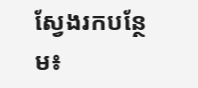ស្វែងរកបន្ថែម៖